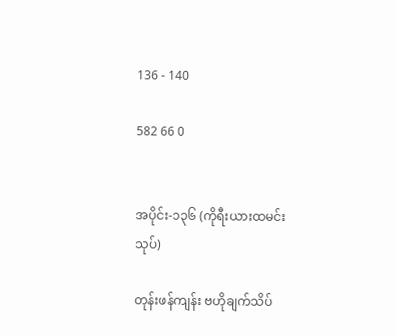136 - 140

582 66 0


အပိုင်း-၁၃၆ (ကိုရီးယားထမင်းသုပ်)

တုန်းဖန်ကျန်း ဗဟိုချက်သိပ်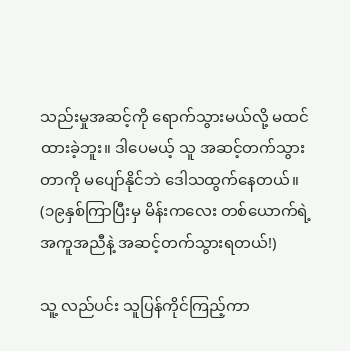သည်းမှုအဆင့်ကို ရောက်သွားမယ်လို့ မထင်ထားခဲ့ဘူး။ ဒါပေမယ့် သူ အဆင့်တက်သွားတာကို မပျော်နိုင်ဘဲ ဒေါသထွက်နေတယ်။
(၁၉နှစ်ကြာပြီးမှ မိန်းကလေး တစ်ယောက်ရဲ့ အကူအညီနဲ့ အဆင့်တက်သွားရတယ်!)

သူ့ လည်ပင်း သူပြန်ကိုင်ကြည့်ကာ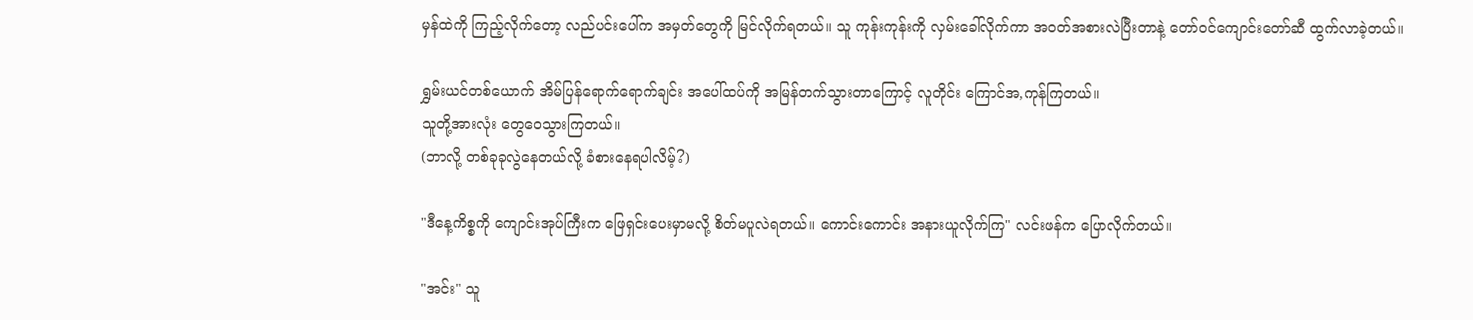မှန်ထဲကို ကြည့်လိုက်တော့ လည်ပင်းပေါ်က အမှတ်တွေကို မြင်လိုက်ရတယ်။ သူ ကုန်းကုန်းကို လှမ်းခေါ်လိုက်ကာ အဝတ်အစားလဲပြီးတာနဲ့ တော်ဝင်ကျောင်းတော်ဆီ ထွက်လာခဲ့တယ်။

ရွှမ်းယင်တစ်ယောက် အိမ်ပြန်ရောက်ရောက်ချင်း အပေါ်ထပ်ကို အမြန်တက်သွားတာကြောင့် လူတိုင်း ကြောင်အ,ကုန်ကြတယ်။
သူတို့အားလုံး တွေဝေသွားကြတယ်။
(ဘာလို့ တစ်ခုခုလွဲနေတယ်လို့ ခံစားနေရပါလိမ့်?)

"ဒီနေ့ကိစ္စကို ကျောင်းအုပ်ကြီးက ဖြေရှင်းပေးမှာမလို့ စိတ်မပူလဲရတယ်။ ကောင်းကောင်း အနားယူလိုက်ကြ" လင်းဖန်က ပြောလိုက်တယ်။

"အင်း" သူ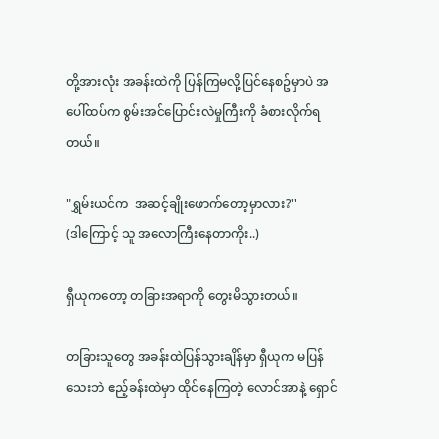တို့အားလုံး အခန်းထဲကို ပြန်ကြမလို့ပြင်နေစဥ်မှာပဲ အပေါ်ထပ်က စွမ်းအင်ပြောင်းလဲမှုကြီးကို ခံစားလိုက်ရတယ်။

"ရွှမ်းယင်က  အဆင့်ချိုးဖောက်တော့မှာလား?''
(ဒါကြောင့် သူ အလောကြီးနေတာကိုး..)

ရှီယုကတော့ တခြားအရာကို တွေးမိသွားတယ်။

တခြားသူတွေ အခန်းထဲပြန်သွားချိန်မှာ ရှီယုက မပြန်သေးဘဲ ဧည့်ခန်းထဲမှာ ထိုင်နေကြတဲ့ လောင်အာနဲ့ ရှောင်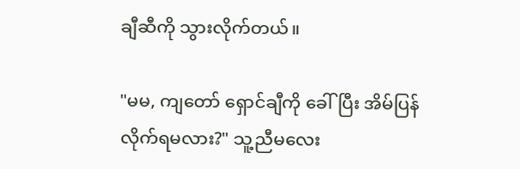ချီဆီကို သွားလိုက်တယ်။

"မမ, ကျတော် ရှောင်ချီကို ခေါ်ပြီး အိမ်ပြန်လိုက်ရမလား?" သူ့ညီမလေး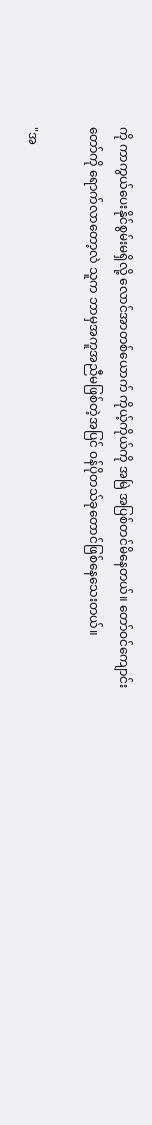ကို ကာကွယ်ပေးနိုင်စွမ်းမရှိလို့ လောင်အာတစ်ယောက် ကိုယ့်ကိုယ်ကို အမြဲ အပြစ်တင်မိနေတယ်။ တော်ဝင်ကျောင်းတော်ကို ရောက်လာတော့လဲ သူက ဘာမှအကူအညီမဖြစ်တဲ့အပြင် ဝန်ပိုတသ်ခုတောင်ဖြစ်နေသေးတယ်။

"အ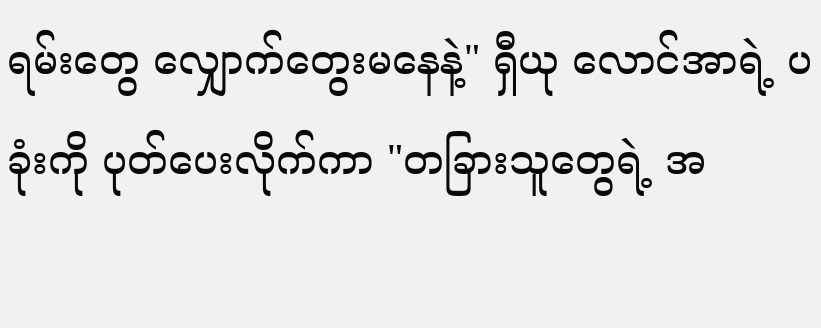ရမ်းတွေ လျှောက်တွေးမနေနဲ့" ရှီယု လောင်အာရဲ့ ပခုံးကို ပုတ်ပေးလိုက်ကာ "တခြားသူတွေရဲ့ အ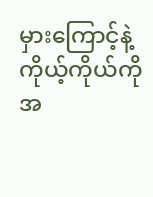မှားကြောင့်နဲ့ ကိုယ့်ကိုယ်ကို အ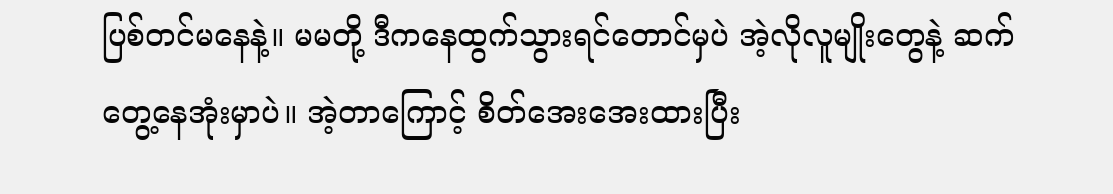ပြစ်တင်မနေနဲ့။ မမတို့ ဒီကနေထွက်သွားရင်တောင်မှပဲ အဲ့လိုလူမျိုးတွေနဲ့ ဆက်တွေ့နေအုံးမှာပဲ။ အဲ့တာကြောင့် စိတ်အေးအေးထားပြီး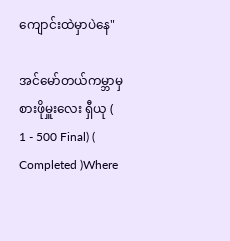ကျောင်းထဲမှာပဲနေ"

အင်မော်တယ်ကမ္ဘာမှစားဖိုမှူးလေး ရှီယု ( 1 - 500 Final) ( Completed )Where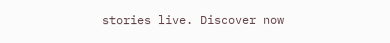stories live. Discover now